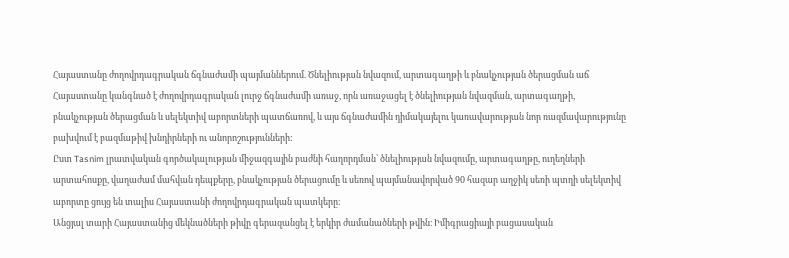Հայաստանը ժողովրդագրական ճգնաժամի պայմաններում. Ծնելիության նվազում, արտագաղթի և բնակչության ծերացման աճ
Հայաստանը կանգնած է ժողովրդագրական լուրջ ճգնաժամի առաջ, որն առաջացել է ծնելիության նվազման, արտագաղթի, բնակչության ծերացման և սելեկտիվ աբորտների պատճառով, և այս ճգնաժամին դիմակայելու կառավարության նոր ռազմավարությունը բախվում է բազմաթիվ խնդիրների ու անորոշությունների:
Ըստ Tasnim լրատվական գործակալության միջազգային բաժնի հաղորդման՝ ծնելիության նվազումը, արտագաղթը, ուղեղների արտահոսքը, վաղաժամ մահվան դեպքերը, բնակչության ծերացումը և սեռով պայմանավորված 90 հազար աղջիկ սեռի պտղի սելեկտիվ աբորտը ցույց են տալիս Հայաստանի ժողովրդագրական պատկերը։
Անցյալ տարի Հայաստանից մեկնածների թիվը գերազանցել է երկիր ժամանածների թվին։ Իմիգրացիայի բացասական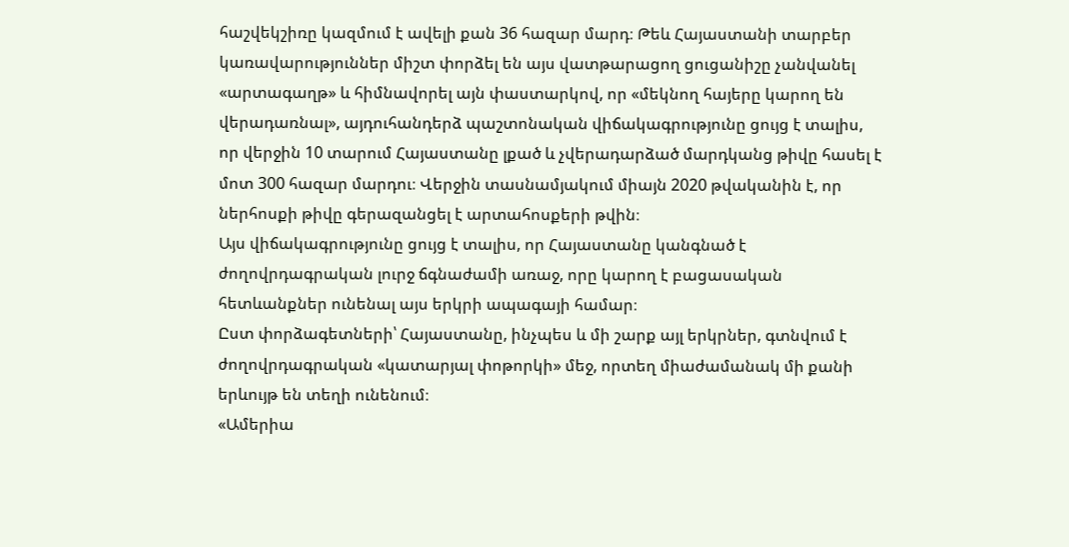հաշվեկշիռը կազմում է ավելի քան 36 հազար մարդ։ Թեև Հայաստանի տարբեր կառավարություններ միշտ փորձել են այս վատթարացող ցուցանիշը չանվանել «արտագաղթ» և հիմնավորել այն փաստարկով, որ «մեկնող հայերը կարող են վերադառնալ», այդուհանդերձ պաշտոնական վիճակագրությունը ցույց է տալիս, որ վերջին 10 տարում Հայաստանը լքած և չվերադարձած մարդկանց թիվը հասել է մոտ 300 հազար մարդու։ Վերջին տասնամյակում միայն 2020 թվականին է, որ ներհոսքի թիվը գերազանցել է արտահոսքերի թվին։
Այս վիճակագրությունը ցույց է տալիս, որ Հայաստանը կանգնած է ժողովրդագրական լուրջ ճգնաժամի առաջ, որը կարող է բացասական հետևանքներ ունենալ այս երկրի ապագայի համար։
Ըստ փորձագետների՝ Հայաստանը, ինչպես և մի շարք այլ երկրներ, գտնվում է ժողովրդագրական «կատարյալ փոթորկի» մեջ, որտեղ միաժամանակ մի քանի երևույթ են տեղի ունենում։
«Ամերիա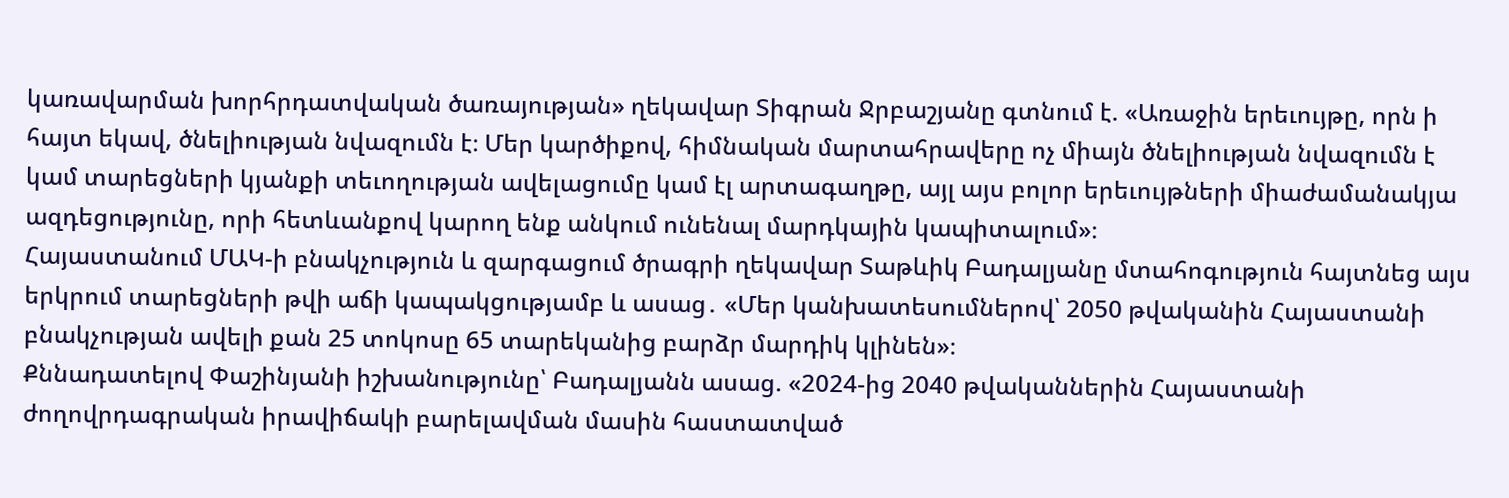կառավարման խորհրդատվական ծառայության» ղեկավար Տիգրան Ջրբաշյանը գտնում է. «Առաջին երեւույթը, որն ի հայտ եկավ, ծնելիության նվազումն է։ Մեր կարծիքով, հիմնական մարտահրավերը ոչ միայն ծնելիության նվազումն է կամ տարեցների կյանքի տեւողության ավելացումը կամ էլ արտագաղթը, այլ այս բոլոր երեւույթների միաժամանակյա ազդեցությունը, որի հետևանքով կարող ենք անկում ունենալ մարդկային կապիտալում»։
Հայաստանում ՄԱԿ-ի բնակչություն և զարգացում ծրագրի ղեկավար Տաթևիկ Բադալյանը մտահոգություն հայտնեց այս երկրում տարեցների թվի աճի կապակցությամբ և ասաց․ «Մեր կանխատեսումներով՝ 2050 թվականին Հայաստանի բնակչության ավելի քան 25 տոկոսը 65 տարեկանից բարձր մարդիկ կլինեն»։
Քննադատելով Փաշինյանի իշխանությունը՝ Բադալյանն ասաց. «2024-ից 2040 թվականներին Հայաստանի ժողովրդագրական իրավիճակի բարելավման մասին հաստատված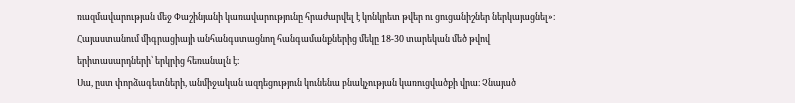ռազմավարության մեջ Փաշինյանի կառավարությունը հրաժարվել է կոնկրետ թվեր ու ցուցանիշներ ներկայացնել»։
Հայաստանում միգրացիայի անհանգստացնող հանգամանքներից մեկը 18-30 տարեկան մեծ թվով երիտասարդների՝ երկրից հեռանալն է։
Սա, ըստ փորձագետների, անմիջական ազդեցություն կունենա բնակչության կառուցվածքի վրա։ Չնայած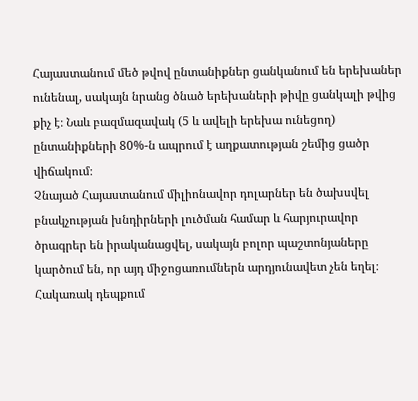Հայաստանում մեծ թվով ընտանիքներ ցանկանում են երեխաներ ունենալ, սակայն նրանց ծնած երեխաների թիվը ցանկալի թվից քիչ է։ Նաև բազմազավակ (5 և ավելի երեխա ունեցող) ընտանիքների 80%-ն ապրում է աղքատության շեմից ցածր վիճակում։
Չնայած Հայաստանում միլիոնավոր դոլարներ են ծախսվել բնակչության խնդիրների լուծման համար և հարյուրավոր ծրագրեր են իրականացվել, սակայն բոլոր պաշտոնյաները կարծում են, որ այդ միջոցառումներն արդյունավետ չեն եղել։
Հակառակ դեպքում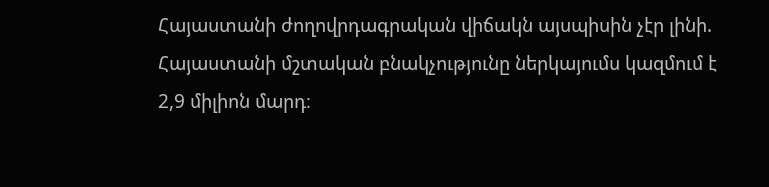Հայաստանի ժողովրդագրական վիճակն այսպիսին չէր լինի. Հայաստանի մշտական բնակչությունը ներկայումս կազմում է 2,9 միլիոն մարդ։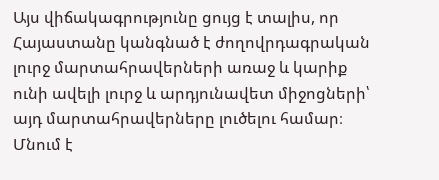Այս վիճակագրությունը ցույց է տալիս, որ Հայաստանը կանգնած է ժողովրդագրական լուրջ մարտահրավերների առաջ և կարիք ունի ավելի լուրջ և արդյունավետ միջոցների՝ այդ մարտահրավերները լուծելու համար։
Մնում է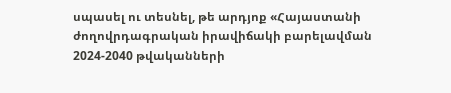սպասել ու տեսնել, թե արդյոք «Հայաստանի ժողովրդագրական իրավիճակի բարելավման 2024-2040 թվականների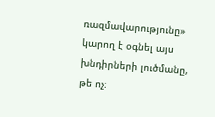ռազմավարությունը» կարող է օգնել այս խնդիրների լուծմանը, թե ոչ։